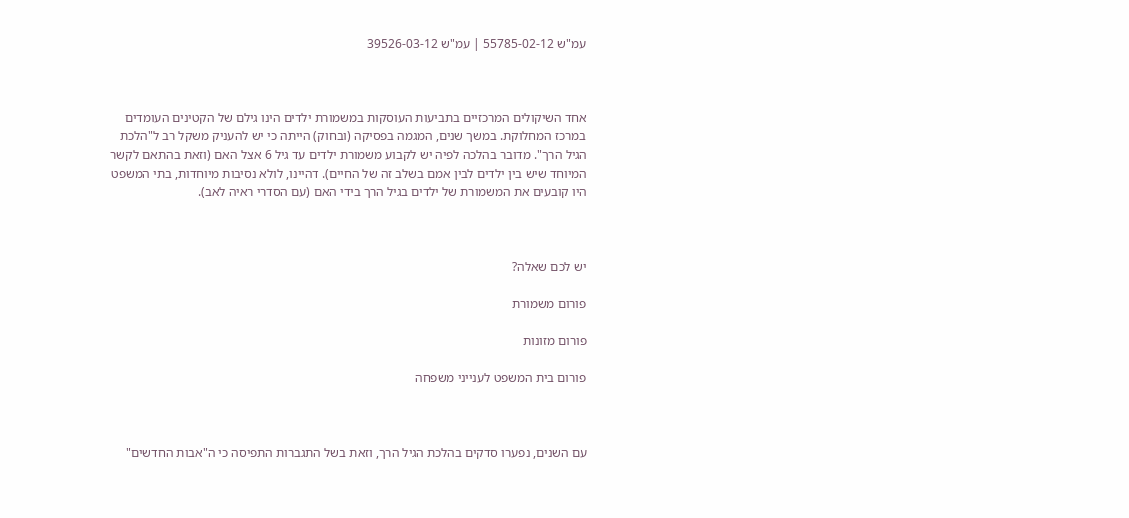עמ"ש 55785-02-12 | עמ"ש 39526-03-12



אחד השיקולים המרכזיים בתביעות העוסקות במשמורת ילדים הינו גילם של הקטינים העומדים במרכז המחלוקת. במשך שנים, המגמה בפסיקה (ובחוק) הייתה כי יש להעניק משקל רב ל"הלכת הגיל הרך". מדובר בהלכה לפיה יש לקבוע משמורת ילדים עד גיל 6 אצל האם (וזאת בהתאם לקשר המיוחד שיש בין ילדים לבין אמם בשלב זה של החיים). דהיינו, לולא נסיבות מיוחדות, בתי המשפט היו קובעים את המשמורת של ילדים בגיל הרך בידי האם (עם הסדרי ראיה לאב).



יש לכם שאלה?

פורום משמורת

פורום מזונות

פורום בית המשפט לענייני משפחה



עם השנים, נפערו סדקים בהלכת הגיל הרך, וזאת בשל התגברות התפיסה כי ה"אבות החדשים"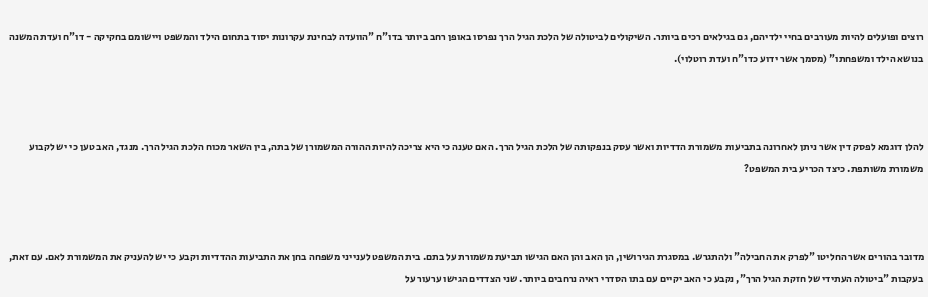רוצים ופועלים להיות מעורבים בחיי ילדיהם, גם בגילאים רכים ביותר. השיקולים לביטולה של הלכת הגיל הרך נפרסו באופן רחב ביותר בדו"ח "הוועדה לבחינת עקרונות יסוד בתחום הילד והמשפט ויישומם בחקיקה - דו"ח ועדת המשנה בנושא הילד ומשפחתו" (מסמך אשר ידוע כדו"ח ועדת רוטלוי).



להלן דוגמא לפסק דין אשר ניתן לאחרונה בתביעות משמורת הדדיות ואשר עסק בנפקותה של הלכת הגיל הרך. האם טענה כי היא צריכה להיות ההורה המשמורן של בתה, בין השאר מכוח הלכת הגיל הרך. מנגד, האב טען כי יש לקבוע משמורת משותפת. כיצד הכריע בית המשפט?



מדובר בהורים אשר החליטו "לפרק את החבילה" ולהתגרש. במסגרת הגירושין, הן האב והן האם הגישו תביעת משמורת על בתם. בית המשפט לענייני משפחה בחן את התביעות ההדדיות וקבע כי יש להעניק את המשמורת לאם. עם זאת, בעקבות "ביטולה העתידי של חזקת הגיל הרך", נקבע כי האב יקיים עם בתו הסדרי ראיה נרחבים ביותר. שני הצדדים הגישו ערעור על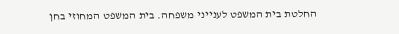החלטת בית המשפט לענייני משפחה. בית המשפט המחוזי בחן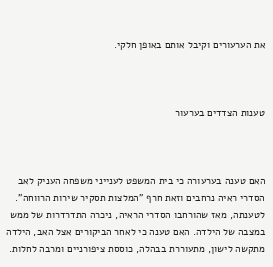את הערעורים וקיבל אותם באופן חלקי.



טענות הצדדים בערעור



האם טענה בערעורה כי בית המשפט לענייני משפחה העניק לאב הסדרי ראיה נרחבים וזאת חרף "המלצות תסקיר שירות הרווחה". לטענתה, מאז שהורחבו הסדרי הראיה, ניכרה התדרדרות של ממש במצבה של הילדה. האם טענה כי לאחר הביקורים אצל האב, הילדה מתקשה לישון, מתעוררת בבהלה, כוססת ציפורניים ומרבה לחלות.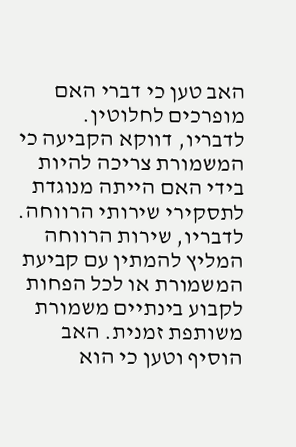האב טען כי דברי האם מופרכים לחלוטין. לדבריו, דווקא הקביעה כי המשמורת צריכה להיות בידי האם הייתה מנוגדת לתסקירי שירותי הרווחה. לדבריו, שירות הרווחה המליץ להמתין עם קביעת המשמורת או לכל הפחות לקבוע בינתיים משמורת משותפת זמנית. האב הוסיף וטען כי הוא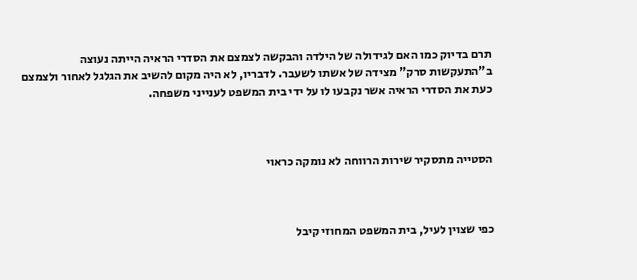תרם בדיוק כמו האם לגידולה של הילדה והבקשה לצמצם את הסדרי הראיה הייתה נעוצה ב"התעקשות סרק" מצידה של אשתו לשעבר. לדבריו, לא היה מקום להשיב את הגלגל לאחור ולצמצם כעת את הסדרי הראיה אשר נקבעו לו על ידי בית המשפט לענייני משפחה.



הסטייה מתסקיר שירות הרווחה לא נומקה כראוי



כפי שצוין לעיל, בית המשפט המחוזי קיבל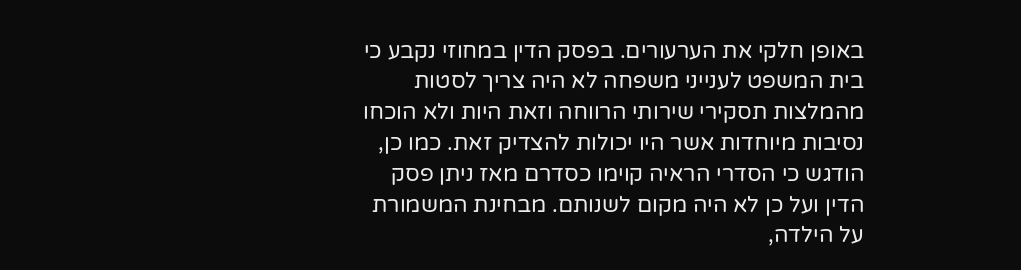באופן חלקי את הערעורים. בפסק הדין במחוזי נקבע כי בית המשפט לענייני משפחה לא היה צריך לסטות מהמלצות תסקירי שירותי הרווחה וזאת היות ולא הוכחו נסיבות מיוחדות אשר היו יכולות להצדיק זאת. כמו כן, הודגש כי הסדרי הראיה קוימו כסדרם מאז ניתן פסק הדין ועל כן לא היה מקום לשנותם. מבחינת המשמורת על הילדה,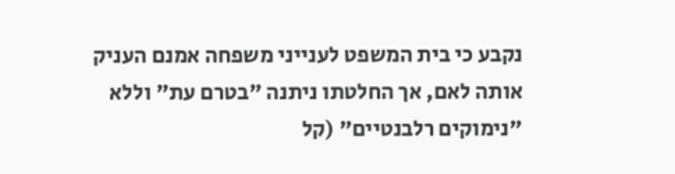נקבע כי בית המשפט לענייני משפחה אמנם העניק אותה לאם, אך החלטתו ניתנה "בטרם עת" וללא "נימוקים רלבנטיים" (קל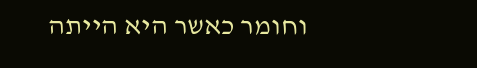וחומר כאשר היא הייתה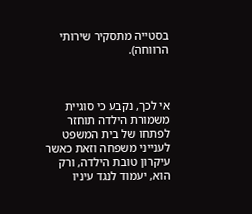בסטייה מתסקיר שירותי הרווחה).



אי לכך, נקבע כי סוגיית משמורת הילדה תוחזר לפתחו של בית המשפט לענייני משפחה וזאת כאשר עיקרון טובת הילדה, ורק הוא, יעמוד לנגד עיניו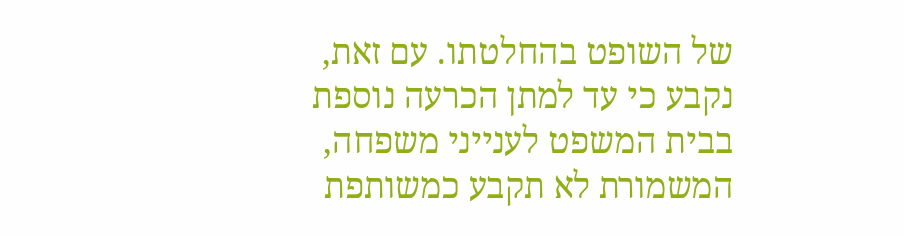של השופט בהחלטתו. עם זאת, נקבע כי עד למתן הכרעה נוספת בבית המשפט לענייני משפחה, המשמורת לא תקבע כמשותפת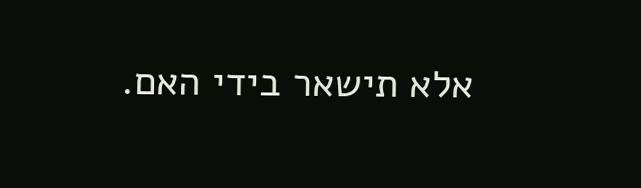אלא תישאר בידי האם.